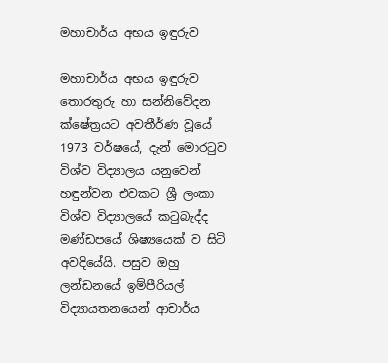මහාචාර්ය අභය ඉඳුරුව

මහාචාර්ය අභය ඉඳුරුව තොරතුරු හා සන්නිවේදන ක්ෂේත්‍රයට අවතීර්ණ වූයේ 1973 වර්ෂයේ, දැන් මොරටුව විශ්ව විද්‍යාලය යනුවෙන් හඳුන්වන එවකට ශ්‍රී ලංකා විශ්ව විද්‍යාලයේ කටුබැද්ද මණ්ඩපයේ ශිෂ්‍යයෙක් ව සිටි අවදියේයි. පසුව ඔහු ලන්ඩනයේ ඉම්පීරියල් විද්‍යායතනයෙන් ආචාර්ය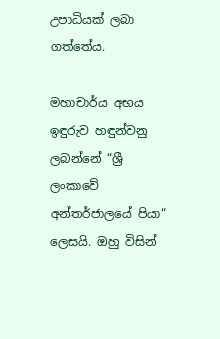උපාධියක් ලබා ගත්තේය.

මහාචාර්ය අභය ඉඳුරුව හඳුන්වනු ලබන්නේ “ශ්‍රී ලංකාවේ අන්තර්ජාලයේ පියා“ ලෙසයි. ඔහු විසින්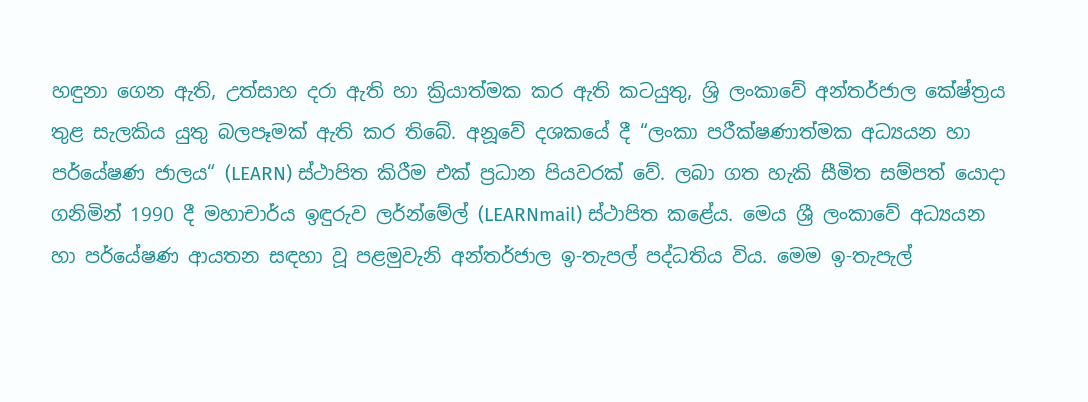හඳුනා ගෙන ඇති, උත්සාහ දරා ඇති හා ක්‍රියාත්මක කර ඇති කටයුතු, ශ්‍රි ලංකාවේ අන්තර්ජාල කේෂ්ත්‍රය තුළ සැලකිය යුතු බලපෑමක් ඇති කර තිබේ. අනූවේ දශකයේ දී “ලංකා පරීක්ෂණාත්මක අධ්‍යයන හා පර්යේෂණ ජාලය“ (LEARN) ස්ථාපිත කිරීම එක් ප්‍රධාන පියවරක් වේ. ලබා ගත හැකි සීමිත සම්පත් යොදා ගනිමින් 1990 දී මහාචාර්ය ඉඳුරුව ලර්න්මේල් (LEARNmail) ස්ථාපිත කළේය. මෙය ශ්‍රී ලංකාවේ අධ්‍යයන හා පර්යේෂණ ආයතන සඳහා වූ පළමුවැනි අන්තර්ජාල ඉ-තැපල් පද්ධතිය විය. මෙම ඉ-තැපැල්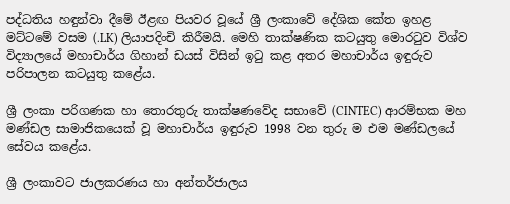පද්ධතිය හඳුන්වා දීමේ ඊළඟ පියවර වූයේ ශ්‍රී ලංකාවේ දේශික කේත ඉහළ මට්ටමේ වසම (.LK) ලියාපදිංචි කිරීමයි. මෙහි තාක්ෂණික කටයුතු මොරටුව විශ්ව විද්‍යාලයේ මහාචාර්ය ගිහාන් ඩයස් විසින් ඉටු කළ අතර මහාචාර්ය ඉඳුරුව පරිපාලන කටයුතු කළේය.

ශ්‍රී ලංකා පරිගණක හා තොරතුරු තාක්ෂණවේද සභාවේ (CINTEC) ආරම්භක මහ මණ්ඩල සාමාජිකයෙක් වූ මහාචාර්ය ඉඳුරුව 1998 වන තුරු ම එම මණ්ඩලයේ සේවය කළේය.

ශ්‍රී ලංකාවට ජාලකරණය හා අන්තර්ජාලය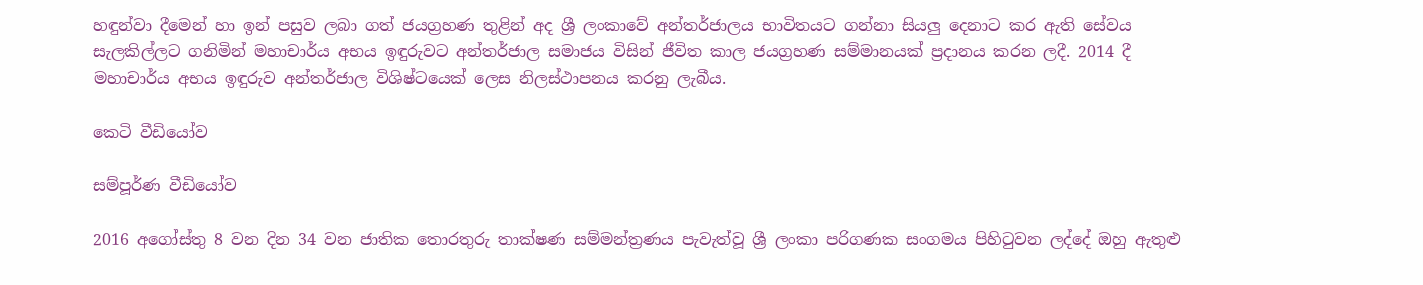හඳුන්වා දීමෙන් හා ඉන් පසුව ලබා ගත් ජයග්‍රහණ තුළින් අද ශ්‍රී ලංකාවේ අන්තර්ජාලය භාවිතයට ගන්නා සියලු දෙනාට කර ඇති සේවය සැලකිල්ලට ගනිමින් මහාචාර්ය අභය ඉඳුරුවට අන්තර්ජාල සමාජය විසින් ජීවිත කාල ජයග්‍රහණ සම්මානයක් ප්‍රදානය කරන ලදී. 2014 දී මහාචාර්ය අභය ඉඳුරුව අන්තර්ජාල විශිෂ්ටයෙක් ලෙස නිලස්ථාපනය කරනු ලැබීය.

කෙටි වීඩියෝව

සම්පූර්ණ වීඩියෝව

2016 අගෝස්තු 8 වන දින 34 වන ජාතික තොරතුරු තාක්ෂණ සම්මන්ත්‍රණය පැවැත්වූ ශ්‍රී ලංකා පරිගණක සංගමය පිහිටුවන ලද්දේ ඔහු ඇතුළු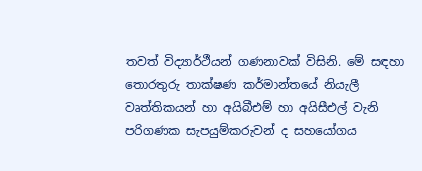තවත් විද්‍යාර්ථීයන් ගණනාවක් විසිනි. මේ සඳහා තොරතුරු තාක්ෂණ කර්මාන්තයේ නියැලී වෘත්තිකයන් හා අයිබීඑම් හා අයිසීඑල් වැනි පරිගණක සැපයුම්කරුවන් ද සහයෝගය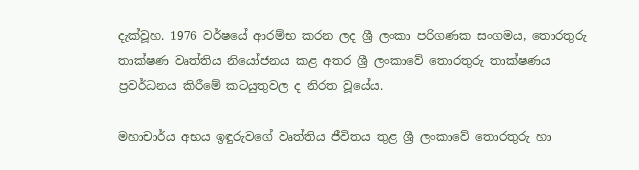දැක්වූහ. 1976 වර්ෂයේ ආරම්භ කරන ලද ශ්‍රී ලංකා පරිගණක සංගමය, තොරතුරු තාක්ෂණ වෘත්තිය නියෝජනය කළ අතර ශ්‍රී ලංකාවේ තොරතුරු තාක්ෂණය ප්‍රවර්ධනය කිරීමේ කටයුතුවල ද නිරත වූයේය.

මහාචාර්ය අභය ඉඳුරුවගේ වෘත්තිය ජීවිතය තුළ ශ්‍රී ලංකාවේ තොරතුරු හා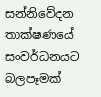සන්නිවේදන තාක්ෂණයේ සංවර්ධනයට බලපෑමක්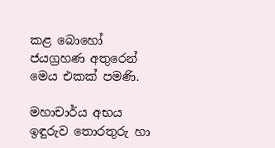කළ බොහෝ ජයග්‍රහණ අතුරෙන් මෙය එකක් පමණි.

මහාචාර්ය අභය ඉඳුරුව තොරතුරු හා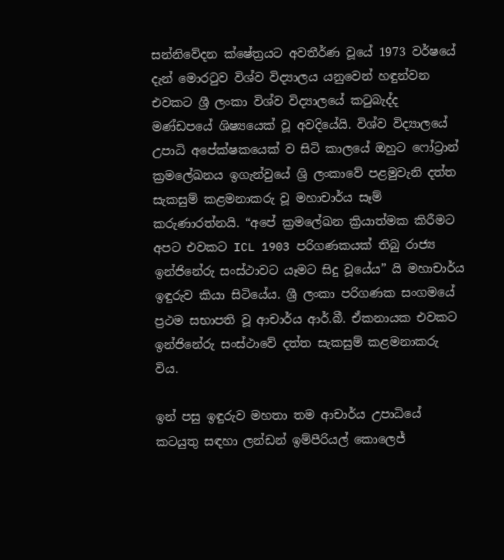සන්නිවේදන ක්ෂේත්‍රයට අවතීර්ණ වූයේ 1973 වර්ෂයේ දැන් මොරටුව විශ්ව විද්‍යාලය යනුවෙන් හඳුන්වන එවකට ශ්‍රී ලංකා විශ්ව විද්‍යාලයේ කටුබැද්ද මණ්ඩපයේ ශිෂ්‍යයෙක් වූ අවදියේයි. විශ්ව විද්‍යාලයේ උපාධි අපේක්ෂකයෙක් ව සිටි කාලයේ ඔහුට ෆෝට්‍රාන් ක්‍රමලේඛනය ඉගැන්වුයේ ශ්‍රි ලංකාවේ පළමුවැනි දත්ත සැකසුම් කළමනාකරු වූ මහාචාර්ය සෑම් කරුණාරත්නයි. “අපේ ක්‍රමලේඛන ක්‍රියාත්මක කිරීමට අපට එවකට ICL 1903 පරිගණකයක් තිබු රාජ්‍ය ඉන්ජිනේරු සංස්ථාවට යෑමට සිදු වූයේය” යි මහාචාර්ය ඉඳුරුව කියා සිටියේය. ශ්‍රී ලංකා පරිගණක සංගමයේ ප්‍රථම සභාපති වූ ආචාර්ය ආර්.බී. ඒකනායක එවකට ඉන්ජිනේරු සංස්ථාවේ දත්ත සැකසුම් කළමනාකරු විය.

ඉන් පසු ඉඳුරුව මහතා තම ආචාර්ය උපාධියේ කටයුතු සඳහා ලන්ඩන් ඉම්පීරියල් කොලෙජ්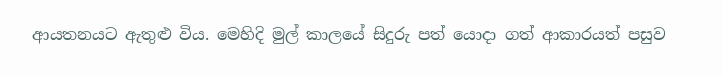ආයතනයට ඇතුළු විය. මෙහිදි මුල් කාලයේ සිදුරු පත් ‍යොදා ගත් ආකාරයත් පසුව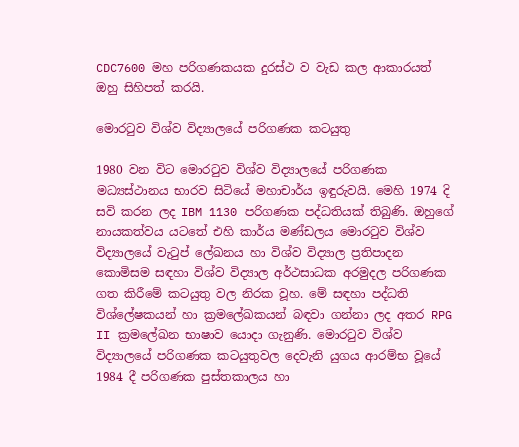CDC7600 මහ පරිගණකයක දුරස්ථ ව වැඩ කල ආකාරයත් ඔහු සිහිපත් කරයි.

මොරටුව විශ්ව විද්‍යාලයේ පරිගණක කටයුතු

1980 වන විට මොරටුව විශ්ව විද්‍යාලයේ පරිගණක මධ්‍යස්ථානය භාරව සිටියේ මහාචාර්ය ඉඳුරුවයි. මෙහි 1974 දි සවි කරන ලද IBM 1130 පරිගණක පද්ධතියක් තිබුණි. ඔහුගේ නායකත්වය යටතේ එහි කාර්ය මණ්ඩලය මොරටුව විශ්ව විද්‍යාලයේ වැටුප් ලේඛනය හා විශ්ව විද්‍යාල ප්‍රතිපාදන කොමිසම සඳහා විශ්ව විද්‍යාල අර්ථසාධක අරමුදල පරිගණක ගත කිරීමේ කටයුතු වල නිරක වූහ. මේ සඳහා පද්ධති විශ්ලේෂකයන් හා ක්‍රමලේඛකයන් බඳවා ගන්නා ලද අතර RPG II ක්‍රමලේඛන භාෂාව යොදා ගැනුණි. මොරටුව විශ්ව විද්‍යාලයේ පරිගණක කටයුතුවල දෙවැනි යුගය ආරම්භ වූයේ 1984 දී පරිගණක පුස්තකාලය හා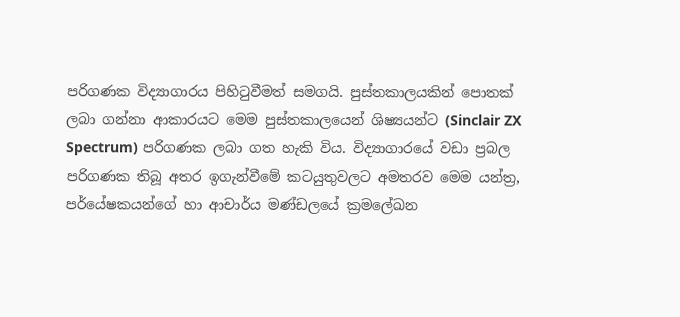පරිගණක විද්‍යාගාරය පිහිටුවීමත් සමගයි. පුස්තකාලයකින් පොතක් ලබා ගන්නා ආකාරයට මෙම පුස්තකාලයෙන් ශිෂ්‍යයන්ට (Sinclair ZX Spectrum) පරිගණක ලබා ගත හැකි විය. විද්‍යාගාරයේ වඩා ප්‍රබල පරිගණක තිබූ අතර ඉගැන්වීමේ කටයුතුවලට අමතරව මෙම යන්ත්‍ර, පර්යේෂකයන්ගේ හා ආචාර්ය මණ්ඩලයේ ක්‍රමලේඛන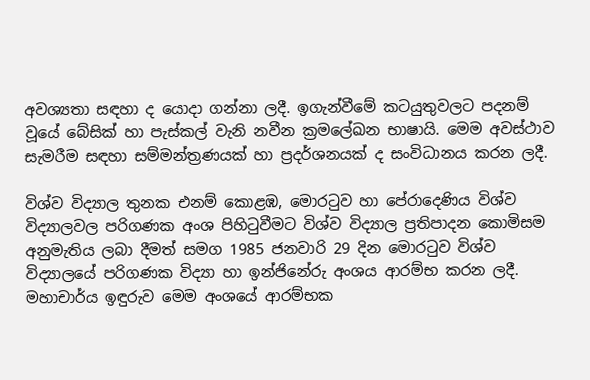අවශ්‍යතා සඳහා ද යොදා ගන්නා ලදී. ඉගැන්වීමේ කටයුතුවලට පදනම් වූයේ බේසික් හා පැස්කල් වැනි නවීන ක්‍රමලේඛන භාෂායි. මෙම අවස්ථාව සැමරීම සඳහා සම්මන්ත්‍රණයක් හා ප්‍රදර්ශනයක් ද සංවිධානය කරන ලදී.

විශ්ව විද්‍යාල තුනක එනම් කොළඹ, මොරටුව හා පේරාදෙණිය විශ්ව විද්‍යාලවල පරිගණක අංශ පිහිටුවීමට විශ්ව විද්‍යාල ප්‍රතිපාදන කොමිසම අනුමැතිය ලබා දීමත් සමග 1985 ජනවාරි 29 දින මොරටුව විශ්ව විද්‍යාලයේ පරිගණක විද්‍යා හා ඉන්ජිනේරු අංශය ආරම්භ කරන ලදී. මහාචාර්ය ඉඳුරුව මෙම අංශයේ ආරම්භක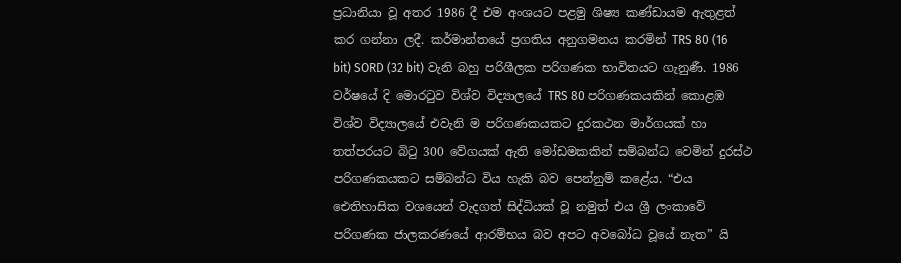ප්‍රධානියා වූ අතර 1986 දී එම අංශයට පළමු ශිෂ්‍ය කණ්ඩායම ඇතුළත් කර ගන්නා ලදී. කර්මාන්තයේ ප්‍රගතිය අනුගමනය කරමින් TRS 80 (16 bit) SORD (32 bit) වැනි බහු පරිශීලක පරිගණක භාවිතයට ගැනුණී. 1986 වර්ෂයේ දි මොරටුව විශ්ව විද්‍යාලයේ TRS 80 පරිගණකයකින් කොළඹ විශ්ව විද්‍යාලයේ එවැනි ම පරිගණකයකට දුරකථන මාර්ගයක් හා තත්පරයට බිටු 300 වේගයක් ඇති මෝඩමකකින් සම්බන්ධ වෙමින් දුරස්ථ පරිගණකයකට සම්බන්ධ විය හැකි බව පෙන්නුම් කළේය. “එය ඓතිහාසික වශයෙන් වැදගත් සිද්ධියක් වූ නමුත් එය ශ්‍රී ලංකාවේ පරිගණක ජාලකරණයේ ආරම්භය බව අපට අවබෝධ වූයේ නැත” යි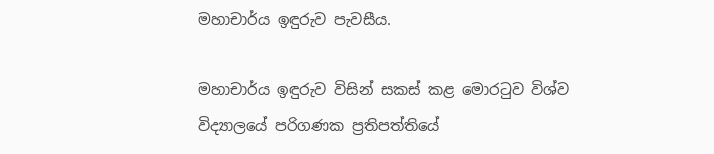මහාචාර්ය ඉඳුරුව පැවසීය.

මහාචාර්ය ඉඳුරුව විසින් සකස් කළ මොරටුව විශ්ව විද්‍යාලයේ පරිගණක ප්‍රතිපත්තියේ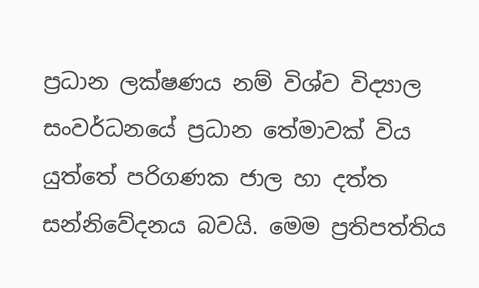ප්‍රධාන ලක්ෂණය නම් විශ්ව විද්‍යාල සංවර්ධනයේ ප්‍රධාන තේමාවක් විය යුත්තේ පරිගණක ජාල හා දත්ත සන්නිවේදනය බවයි. මෙම ප්‍රතිපත්තිය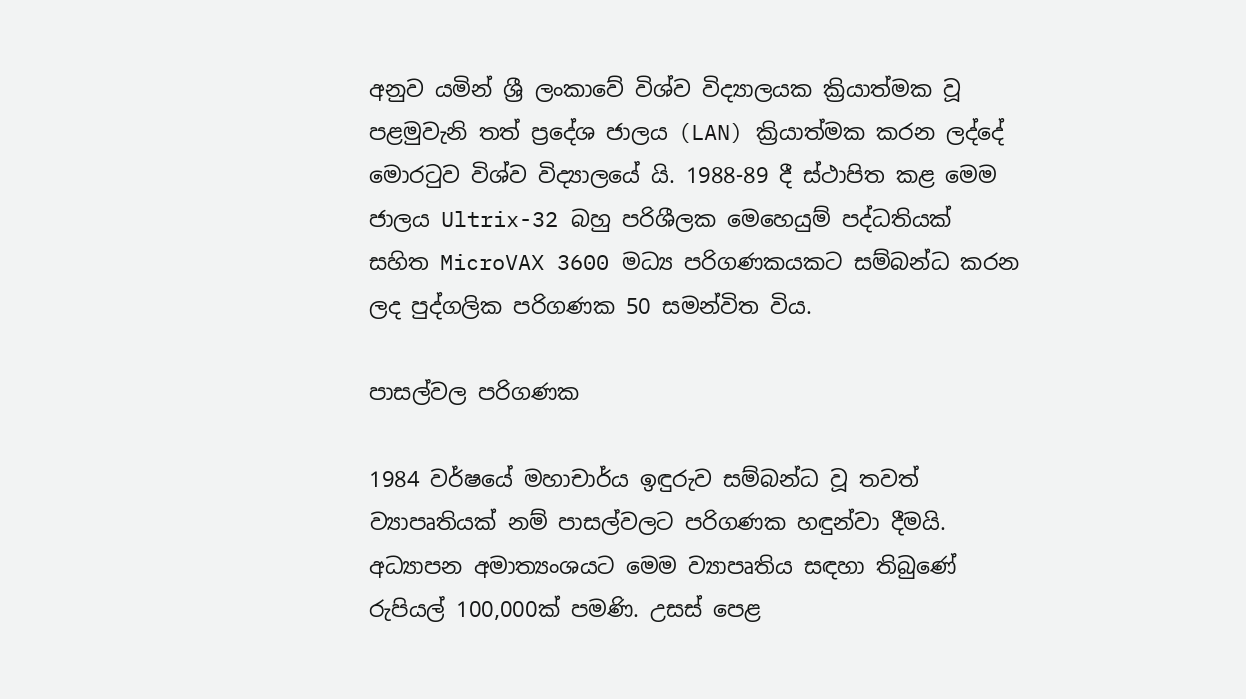අනුව යමින් ශ්‍රී ලංකාවේ විශ්ව විද්‍යාලයක ක්‍රියාත්මක වූ පළමුවැනි තත් ප්‍රදේශ ජාලය (LAN) ක්‍රියාත්මක කරන ලද්දේ මොරටුව විශ්ව විද්‍යාලයේ යි. 1988-89 දී ස්ථාපිත කළ මෙම ජාලය Ultrix-32 බහු පරිශීලක මෙහෙයුම් පද්ධතියක් සහිත MicroVAX 3600 මධ්‍ය පරිගණකයකට සම්බන්ධ කරන ලද පුද්ගලික පරිගණක 50 සමන්විත විය.

පාසල්වල පරිගණක

1984 වර්ෂයේ මහාචාර්ය ඉඳුරුව සම්බන්ධ වූ තවත් ව්‍යාපෘතියක් නම් පාසල්වලට පරිගණක හඳුන්වා දීමයි. අධ්‍යාපන අමාත්‍යංශයට මෙම ව්‍යාපෘතිය සඳහා තිබුණේ රුපියල් 100,000ක් පමණි. උසස් පෙළ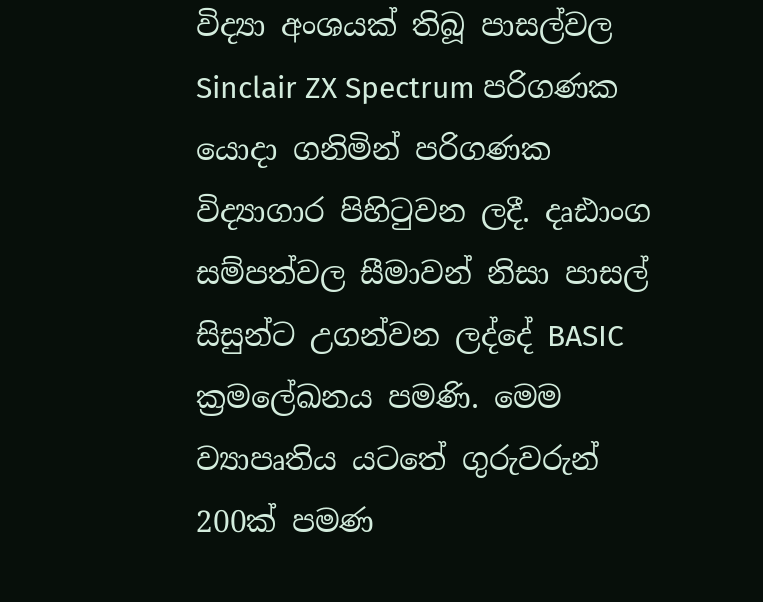විද්‍යා අංශයක් තිබූ පාසල්වල Sinclair ZX Spectrum පරිගණක යොදා ගනිමින් පරිගණක විද්‍යාගාර පිහිටුවන ලදී. දෘඪාංග සම්පත්වල සීමාවන් නිසා පාසල් සිසුන්ට උගන්වන ලද්දේ BASIC ක්‍රමලේඛනය පමණි. මෙම ව්‍යාපෘතිය යටතේ ගුරුවරුන් 200ක් පමණ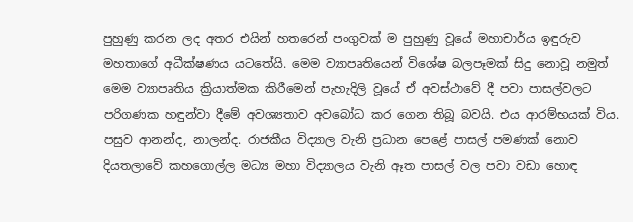පුහුණු කරන ලද අතර එයින් හතරෙන් පංගුවක් ම පුහුණු වූයේ මහාචාර්ය ඉඳුරුව මහතාගේ අධීක්ෂණය යටතේයි. මෙම ව්‍යාපෘතියෙන් විශේෂ බලපෑමක් සිදු නොවූ නමුත් මෙම ව්‍යාපෘතිය ක්‍රියාත්මක කිරීමෙන් පැහැදිලි වූයේ ඒ අවස්ථාවේ දී පවා පාසල්වලට පරිගණක හඳුන්වා දීමේ අවශ්‍යතාව අවබෝධ කර ගෙන තිබූ බවයි. එය ආරම්භයක් විය. පසුව ආනන්ද, නාලන්ද. රාජකීය විද්‍යාල වැනි ප්‍රධාන පෙළේ පාසල් පමණක් නොව දියතලාවේ කහගොල්ල මධ්‍ය මහා විද්‍යාලය වැනි ඈත පාසල් වල පවා වඩා හොඳ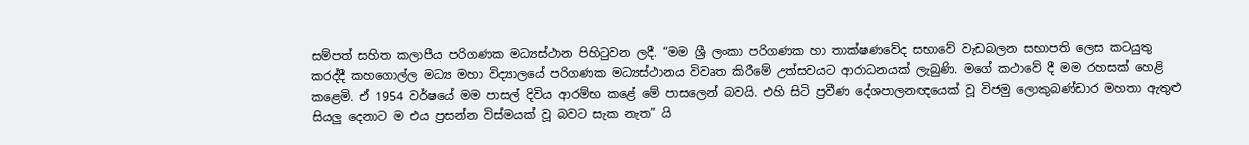සම්පත් සහිත කලාපීය පරිගණක මධ්‍යස්ථාන පිහිටුවන ලදී. “මම ශ්‍රී ලංකා පරිගණක හා තාක්ෂණවේද සභාවේ වැඩබලන සභාපති ලෙස කටයුතු කරද්දී කහගොල්ල මධ්‍ය මහා විද්‍යාලයේ පරිගණක මධ්‍යස්ථානය විවෘත කිරීමේ උත්සවයට ආරාධනයක් ලැබුණි. මගේ කථාවේ දී මම රහසක් හෙළි කළෙමි. ඒ 1954 වර්ෂයේ මම පාසල් දිවිය ආරම්භ කළේ මේ පාසලෙන් බවයි. එහි සිටි ප්‍රවීණ දේශපාලනඥයෙක් වූ විජමු ලොකුබණ්ඩාර මහතා ඇතුළු සියලු දෙනාට ම එය ප්‍රසන්න විස්මයක් වූ බවට සැක නැත” යි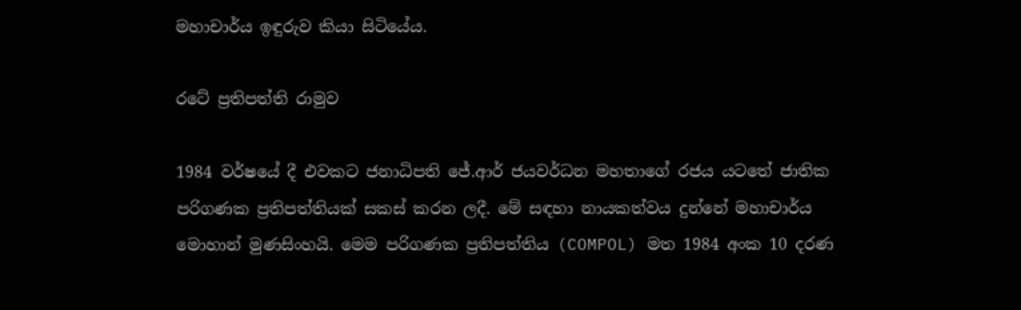මහාචාර්ය ඉඳුරුව කියා සිටියේය.

රටේ ප්‍රතිපත්ති රාමුව

1984 වර්ෂයේ දී එවකට ජනාධිපති ජේ.ආර් ජයවර්ධන මහතාගේ රජය යටතේ ජාතික පරිගණක ප්‍රතිපත්තියක් සකස් කරන ලදී. මේ සඳහා නායකත්වය දුන්නේ මහාචාර්ය මොහාන් මුණසිංහයි. මෙම පරිගණක ප්‍රතිපත්තිය (COMPOL) මත 1984 අංක 10 දරණ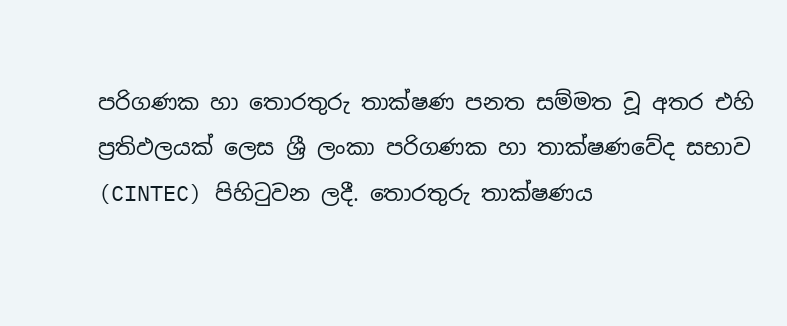පරිගණක හා තොරතුරු තාක්ෂණ පනත සම්මත වූ අතර එහි ප්‍රතිඵලයක් ලෙස ශ්‍රී ලංකා පරිගණක හා තාක්ෂණවේද සභාව (CINTEC) පිහිටුවන ලදී. තොරතුරු තාක්ෂණය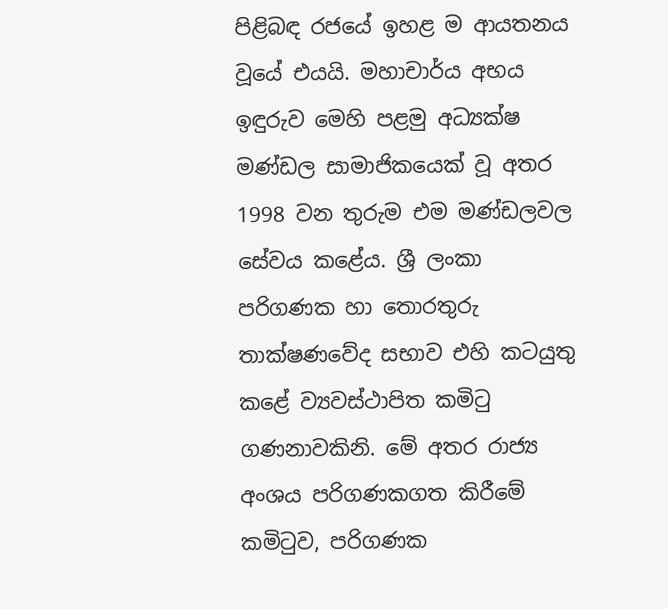පිළිබඳ රජයේ ඉහළ ම ආයතනය වූයේ එයයි. මහාචාර්ය අභය ඉඳුරුව මෙහි පළමු අධ්‍යක්ෂ මණ්ඩල සාමාජිකයෙක් වූ අතර 1998 වන තුරුම එම මණ්ඩලවල සේවය කළේය. ශ්‍රී ලංකා පරිගණක හා තොරතුරු තාක්ෂණවේද සභාව එහි කටයුතු කළේ ව්‍යවස්ථාපිත කමිටු ගණනාවකිනි. මේ අතර රාජ්‍ය අංශය පරිගණකගත කිරීමේ කමිටුව, පරිගණක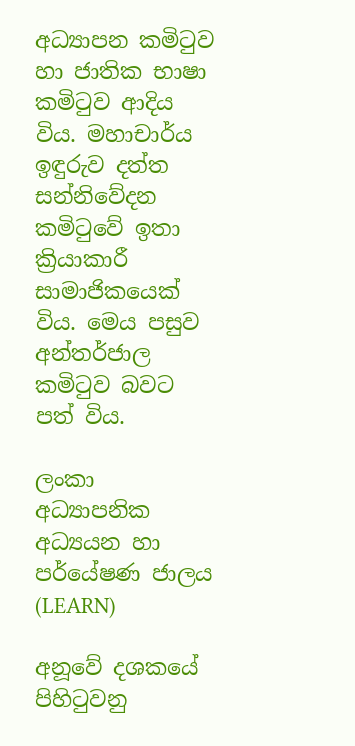අධ්‍යාපන කමිටුව හා ජාතික භාෂා කමිටුව ආදිය විය. මහාචාර්ය ඉඳුරුව දත්ත සන්නිවේදන කමිටුවේ ඉතා ක්‍රියාකාරී සාමාජිකයෙක් විය. මෙය පසුව අන්තර්ජාල කමිටුව බවට පත් විය.

ලංකා අධ්‍යාපනික අධ්‍යයන හා පර්යේෂණ ජාලය (LEARN)

අනූවේ දශකයේ පිහිටුවනු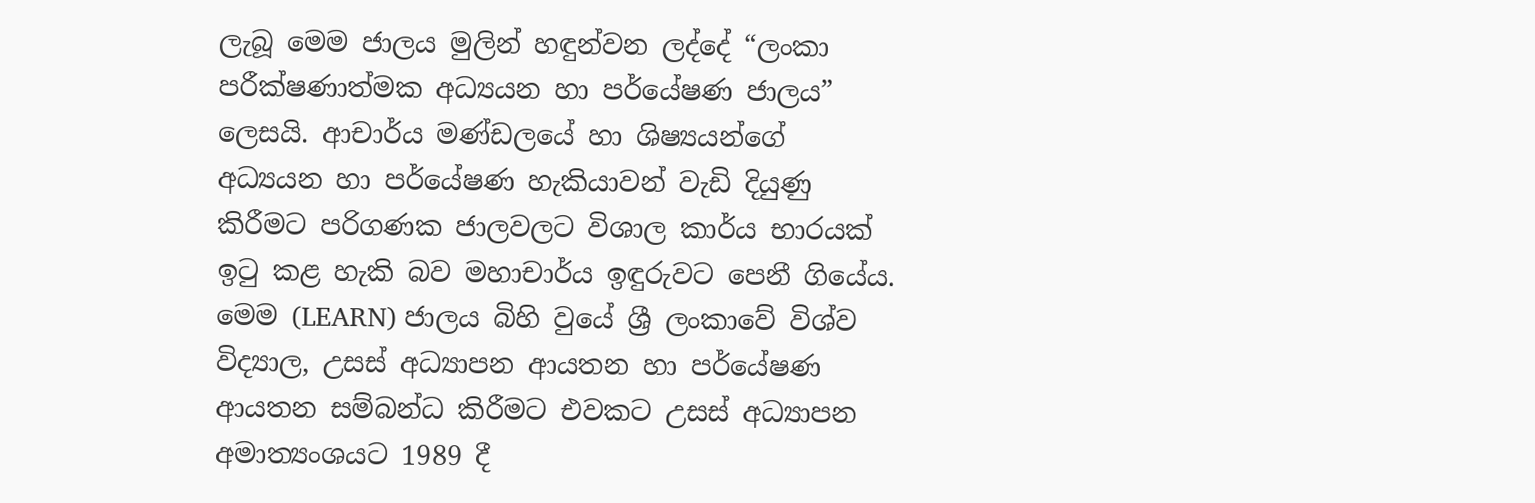ලැබූ මෙම ජාලය මුලින් හඳුන්වන ලද්දේ “ලංකා පරීක්ෂණාත්මක අධ්‍යයන හා පර්යේෂණ ජාලය” ලෙසයි. ආචාර්ය මණ්ඩලයේ හා ශිෂ්‍යයන්ගේ අධ්‍යයන හා පර්යේෂණ හැකියාවන් වැඩි දියුණු කිරීමට පරිගණක ජාලවලට විශාල කාර්ය භාරයක් ඉටු කළ හැකි බව මහාචාර්ය ඉඳුරුවට පෙනී ගියේය. මෙම (LEARN) ජාලය බිහි වුයේ ශ්‍රී ලංකාවේ විශ්ව විද්‍යාල, උසස් අධ්‍යාපන ආයතන හා පර්යේෂණ ආයතන සම්බන්ධ කිරීමට එවකට උසස් අධ්‍යාපන අමාත්‍යංශයට 1989 දී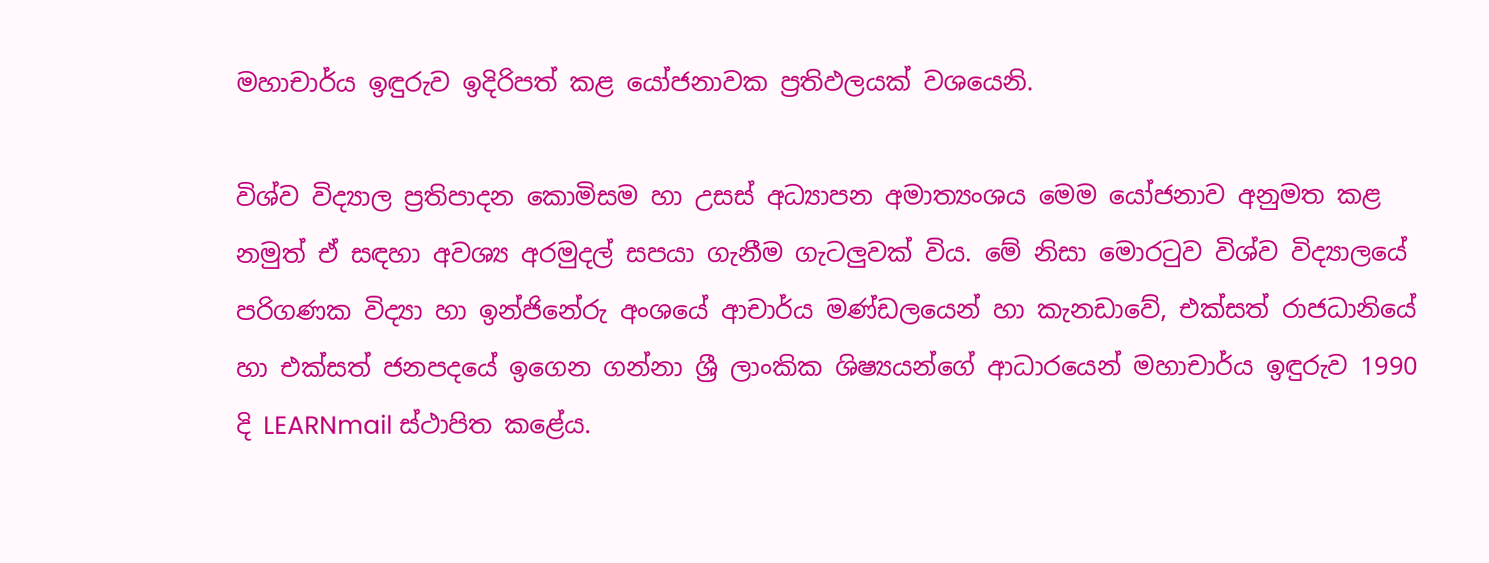මහාචාර්ය ඉඳුරුව ඉදිරිපත් කළ යෝජනාවක ප්‍රතිඵලයක් වශයෙනි.

විශ්ව විද්‍යාල ප්‍රතිපාදන කොමිසම හා උසස් අධ්‍යාපන අමාත්‍යංශය මෙම යෝජනාව අනුමත කළ නමුත් ඒ සඳහා අවශ්‍ය අරමුදල් සපයා ගැනීම ගැටලුවක් විය. මේ නිසා මොරටුව විශ්ව විද්‍යාලයේ පරිගණක විද්‍යා හා ඉන්ජිනේරු අංශයේ ආචාර්ය මණ්ඩලයෙන් හා කැනඩාවේ, එක්සත් රාජධානියේ හා එක්සත් ජනපදයේ ඉගෙන ගන්නා ශ්‍රී ලාංකික ශිෂ්‍යයන්ගේ ආධාරයෙන් මහාචාර්ය ඉඳුරුව 1990 දි LEARNmail ස්ථාපිත කළේය.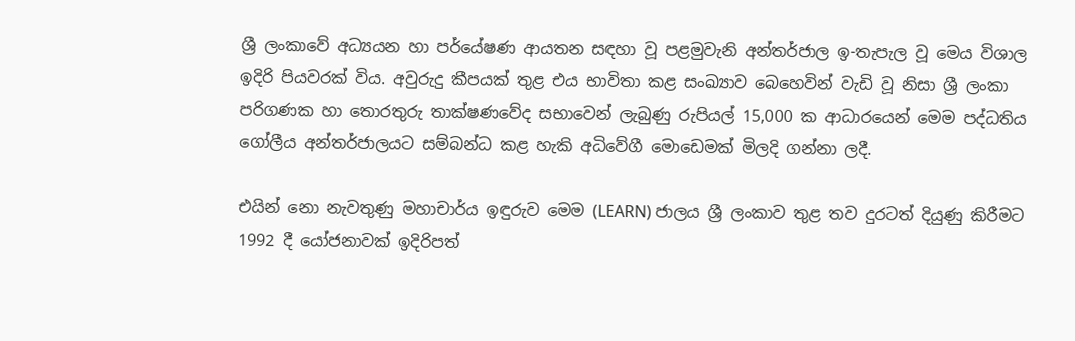ශ්‍රී ලංකාවේ අධ්‍යයන හා පර්යේෂණ ආයතන සඳහා වූ පළමුවැනි අන්තර්ජාල ඉ-තැපැල වූ මෙය විශාල ඉදිරි පියවරක් විය. අවුරුදු කීපයක් තුළ එය භාවිතා කළ සංඛ්‍යාව බෙහෙවින් වැඩි වූ නිසා ශ්‍රී ලංකා පරිගණක හා තොරතුරු තාක්ෂණවේද සභාවෙන් ලැබුණු රුපියල් 15,000 ක ආධාරයෙන් මෙම පද්ධතිය ගෝලීය අන්තර්ජාලයට සම්බන්ධ කළ හැකි අධිවේගී මොඩෙමක් මිලදි ගන්නා ලදී.

එයින් නො නැවතුණු මහාචාර්ය ඉඳුරුව මෙම (LEARN) ජාලය ශ්‍රී ලංකාව තුළ තව දුරටත් දියුණු කිරීමට 1992 දී යෝජනාවක් ඉදිරිපත්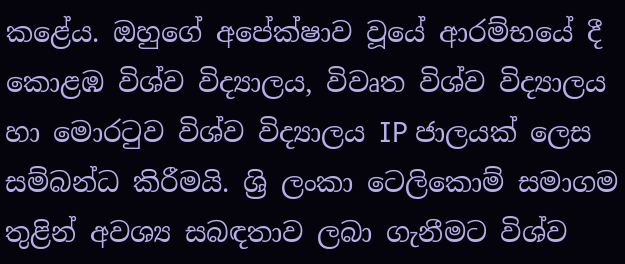කළේය. ඔහුගේ අපේක්ෂාව වූයේ ආරම්භයේ දී කොළඹ විශ්ව විද්‍යාලය, විවෘත විශ්ව විද්‍යාලය හා මොරටුව විශ්ව විද්‍යාලය IP ජාලයක් ලෙස සම්බන්ධ කිරීමයි. ශ්‍රි ලංකා ටෙලිකොම් සමාගම තුළින් අවශ්‍ය සබඳතාව ලබා ගැනීමට විශ්ව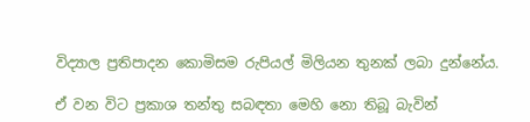විද්‍යාල ප්‍රතිපාදන කොමිසම රුපියල් මිලියන තුනක් ලබා දුන්නේය.

ඒ වන විට ප්‍රකාශ තන්තු සබඳතා මෙහි නො තිබූ බැවින්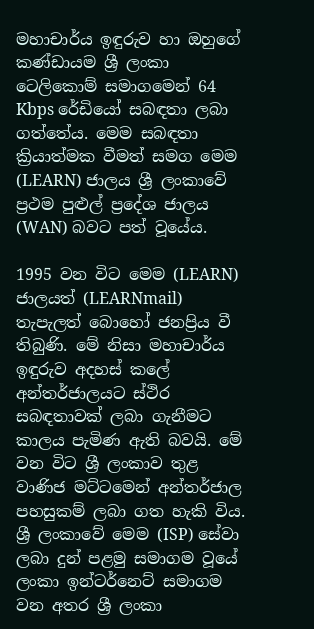මහාචාර්ය ඉඳුරුව හා ඔහුගේ කණ්ඩායම ශ්‍රී ලංකා ටෙලිකොම් සමාගමෙන් 64 Kbps රේඩියෝ සබඳතා ලබා ගත්තේය. මෙම සබඳතා ක්‍රියාත්මක වීමත් සමග මෙම (LEARN) ජාලය ශ්‍රී ලංකාවේ ප්‍රථම පුළුල් ප්‍රදේශ ජාලය (WAN) බවට පත් වූයේය.

1995 වන විට මෙම (LEARN) ජාලයත් (LEARNmail) තැපැලත් බොහෝ ජනප්‍රිය වී තිබුණි. මේ නිසා මහාචාර්ය ඉඳුරුව අදහස් කලේ අන්තර්ජාලයට ස්ථිර සබඳතාවක් ලබා ගැනීමට කාලය පැමිණ ඇති බවයි. මේ වන විට ශ්‍රී ලංකාව තුළ වාණිජ මට්ටමෙන් අන්තර්ජාල පහසුකම් ලබා ගත හැකි විය. ශ්‍රී ලංකාවේ මෙම (ISP) සේවා ලබා දුන් පළමු සමාගම වූයේ ලංකා ඉන්ටර්නෙට් සමාගම වන අතර ශ්‍රී ලංකා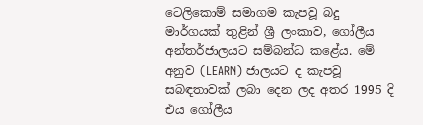ටෙලිකොම් සමාගම කැපවූ බදු මාර්ගයක් තුළින් ශ්‍රී ලංකාව, ගෝලීය අන්තර්ජාලයට සම්බන්ධ කළේය. මේ අනුව (LEARN) ජාලයට ද කැපවූ සබඳතාවක් ලබා දෙන ලද අතර 1995 දි එය ගෝලීය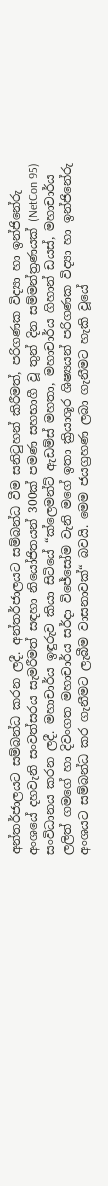අන්තර්ජාලයට සම්බන්ධ කරන ලදී. අන්තර්ජාලයට සම්බන්ධ වීම සනිටුහන් කිරීමත්, පරිගණක විද්‍යා හා ඉන්ජිනේරු අංශයේ දහවැනි සංවත්සරය සැමරීමත් සඳහා නියෝජිතයන් 300ක් පමණ සහභාගී වූ තුන් දින සම්මන්ත්‍රණයක් (NetCon 95) සංවිධානය කරන ලදී. මහාචාර්ය ඉඳුරුව කියා සිටියේ “ක්ලෙමන්ට් ඇඩම්ස් මහතා, මහාචාර්ය ගිහාන් ඩයස්, මහාචාර්ය ලලිත් ගමගේ හා දිවංගත මහාචාර්ය සර්දා විජේසෝම වැනි මගේ ඉතා ක්‍රියාශූර ශිෂ්‍යයන් පරිගණක විද්‍යා හා ඉන්ජිනේරු අංශයට සම්බන්ධ කර ගැනීමට ලැබීම වාසනාවක්“ බවයි. මෙම ජයග්‍රහණ ලබා ගැනීමට හැකි වූයේ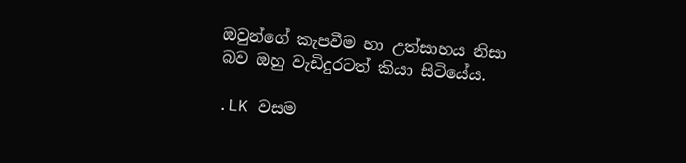ඔවුන්ගේ කැපවීම හා උත්සාහය නිසා බව ඔහු වැඩිදුරටත් කියා සිටියේය.

.LK වසම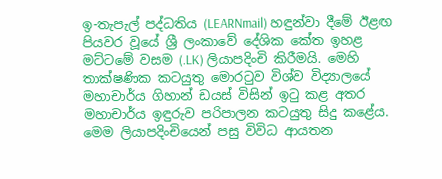ඉ-තැපැල් පද්ධතිය (LEARNmail) හඳුන්වා දීමේ ඊළඟ පියවර වූයේ ශ්‍රී ලංකාවේ දේශික කේත ඉහළ මට්ටමේ වසම (.LK) ලියාපදිංචි කිරීමයි. මෙහි තාක්ෂණික කටයුතු මොරටුව විශ්ව විද්‍යාලයේ මහාචාර්ය ගිහාන් ඩයස් විසින් ඉටු කළ අතර මහාචාර්ය ඉඳුරුව පරිපාලන කටයුතු සිදු කළේය. මෙම ලියාපදිංචියෙන් පසු විවිධ ආයතන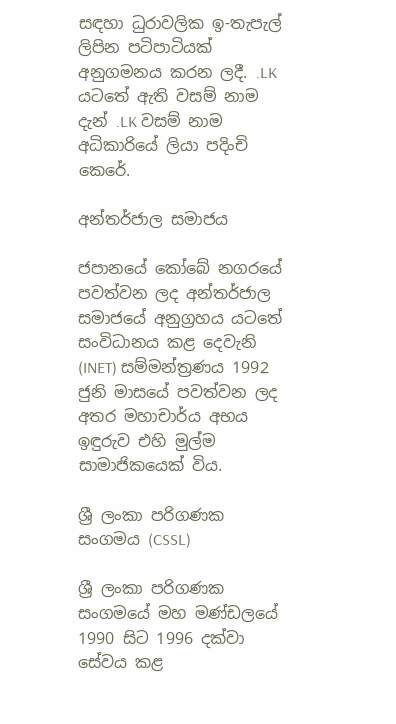සඳහා ධුරාවලික ඉ-තැපැල් ලිපින පටිපාටියක් අනුගමනය කරන ලදී. .LK යටතේ ඇති වසම් නාම දැන් .LK වසම් නාම අධිකාරියේ ලියා පදිංචි කෙරේ.

අන්තර්ජාල සමාජය

ජපානයේ කෝබේ නගරයේ පවත්වන ලද අන්තර්ජාල සමාජයේ අනුග්‍රහය යටතේ සංවිධානය කළ දෙවැනි (INET) සම්මන්ත්‍රණය 1992 ජුනි මාසයේ පවත්වන ලද අතර මහාචාර්ය අභය ඉඳුරුව එහි මුල්ම සාමාජිකයෙක් විය.

ශ්‍රී ලංකා පරිගණක සංගමය (CSSL)

ශ්‍රී ලංකා පරිගණක සංගමයේ මහ මණ්ඩලයේ 1990 සිට 1996 දක්වා සේවය කළ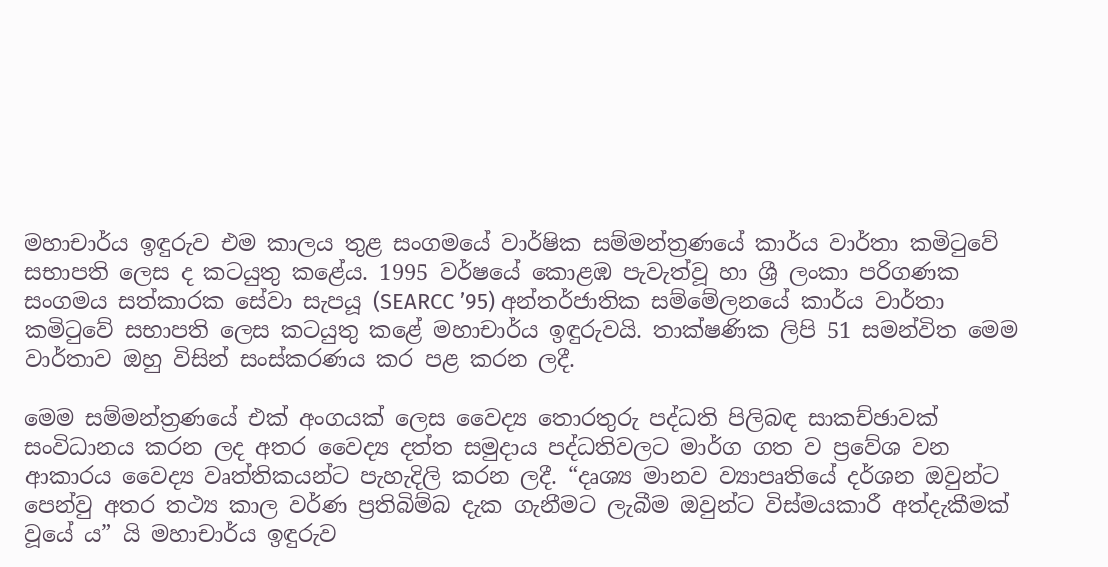මහාචාර්ය ඉඳුරුව එම කාලය තුළ සංගමයේ වාර්ෂික සම්මන්ත්‍රණයේ කාර්ය වාර්තා කමිටුවේ සභාපති ලෙස ද කටයුතු කළේය. 1995 වර්ෂයේ කොළඹ පැවැත්වූ හා ශ්‍රී ලංකා පරිගණක සංගමය සත්කාරක සේවා සැපයූ (SEARCC ’95) අන්තර්ජාතික සම්මේලනයේ කාර්ය වාර්තා කමිටුවේ සභාපති ලෙස කටයුතු කළේ මහාචාර්ය ඉඳුරුවයි. තාක්ෂණික ලිපි 51 සමන්විත මෙම වාර්තාව ඔහු විසින් සංස්කරණය කර පළ කරන ලදී.

මෙම සම්මන්ත්‍රණයේ එක් අංගයක් ලෙස වෛද්‍ය තොරතුරු පද්ධති පිලිබඳ සාකච්ඡාවක් සංවිධානය කරන ලද අතර වෛද්‍ය දත්ත සමුදාය පද්ධතිවලට මාර්ග ගත ව ප්‍රවේශ වන ආකාරය වෛද්‍ය වෘත්තිකයන්ට පැහැදිලි කරන ලදී. “දෘශ්‍ය මානව ව්‍යාපෘතියේ දර්ශන ඔවුන්ට පෙන්වු අතර තථ්‍ය කාල වර්ණ ප්‍රතිබිම්බ දැක ගැනීමට ලැබීම ඔවුන්ට විස්මයකාරී අත්දැකීමක් වූයේ ය” යි මහාචාර්ය ඉඳුරුව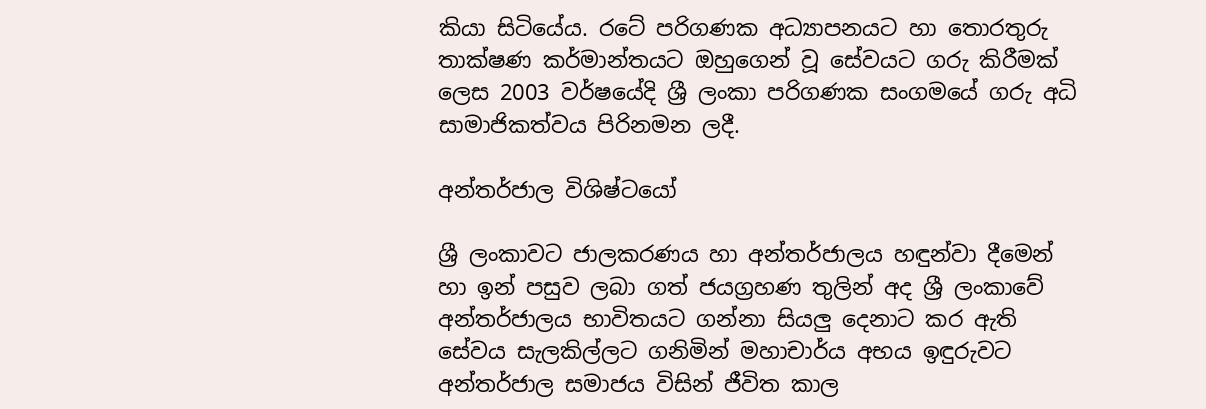කියා සිටියේය. රටේ පරිගණක අධ්‍යාපනයට හා තොරතුරු තාක්ෂණ කර්මාන්තයට ඔහුගෙන් වූ සේවයට ගරු කිරීමක් ලෙස 2003 වර්ෂයේදි ශ්‍රී ලංකා පරිගණක සංගමයේ ගරු අධි සාමාජිකත්වය පිරිනමන ලදී.

අන්තර්ජාල විශිෂ්ටයෝ

ශ්‍රී ලංකාවට ජාලකරණය හා අන්තර්ජාලය හඳුන්වා දීමෙන් හා ඉන් පසුව ලබා ගත් ජයග්‍රහණ තුලින් අද ශ්‍රී ලංකාවේ අන්තර්ජාලය භාවිතයට ගන්නා සියලු දෙනාට කර ඇති සේවය සැලකිල්ලට ගනිමින් මහාචාර්ය අභය ඉඳුරුවට අන්තර්ජාල සමාජය විසින් ජීවිත කාල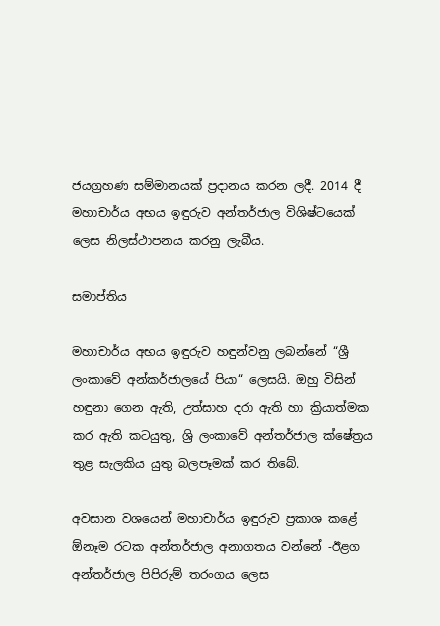ජයග්‍රහණ සම්මානයක් ප්‍රදානය කරන ලදී. 2014 දී මහාචාර්ය අභය ඉඳුරුව අන්තර්ජාල විශිෂ්ටයෙක් ලෙස නිලස්ථාපනය කරනු ලැබීය.

සමාප්තිය

මහාචාර්ය අභය ඉඳුරුව හඳුන්වනු ලබන්නේ “ශ්‍රී ලංකාවේ අන්කර්ජාලයේ පියා“ ලෙසයි. ඔහු විසින් හඳුනා ගෙන ඇති, උත්සාහ දරා ඇති හා ක්‍රියාත්මක කර ඇති කටයුතු, ශ්‍රි ලංකාවේ අන්තර්ජාල ක්ෂේත්‍රය තුළ සැලකිය යුතු බලපෑමක් කර තිබේ.

අවසාන වශයෙන් මහාචාර්ය ඉඳුරුව ප්‍රකාශ කළේ ඕනෑම රටක අන්තර්ජාල අනාගතය වන්නේ -ඊළග අන්තර්ජාල පිපිරුම් තරංගය ලෙස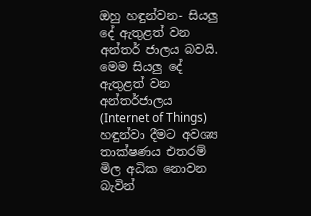ඔහු හඳුන්වන- සියලු දේ ඇතුළත් වන අන්තර් ජාලය බවයි. මෙම සියලු දේ ඇතුළත් වන අන්තර්ජාලය (Internet of Things) හඳුන්වා දීමට අවශ්‍ය තාක්ෂණය එතරම් මිල අධික නොවන බැවින්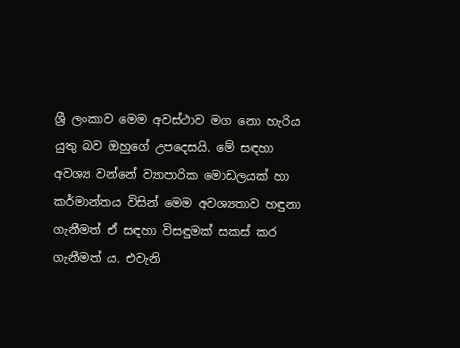ශ්‍රී ලංකාව මෙම අවස්ථාව මග නො හැරිය යුතු බව ඔහුගේ උපදෙසයි. මේ සඳහා අවශ්‍ය වන්නේ ව්‍යාපාරික මොඩලයක් හා කර්මාන්තය විසින් මෙම අවශ්‍යතාව හඳුනා ගැනීමත් ඒ සඳහා විසඳුමක් සකස් කර ගැනීමත් ය. එවැනි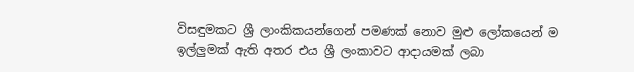විසඳුමකට ශ්‍රී ලාංකිකයන්ගෙන් පමණක් නොව මුළු ලෝකයෙන් ම ඉල්ලුමක් ඇති අතර එය ශ්‍රී ලංකාවට ආදායමක් ලබා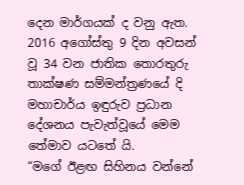දෙන මාර්ගයක් ද වනු ඇත. 2016 අගෝස්තු 9 දින අවසන් වූ 34 වන ජාතික තොරතුරු තාක්ෂණ සම්මන්ත්‍රණයේ දි මහාචාර්ය ඉඳුරුව ප්‍රධාන දේශනය පැවැත්වූයේ මෙම තේමාව යටතේ යි.
“මගේ ඊළඟ සිහිනය වන්නේ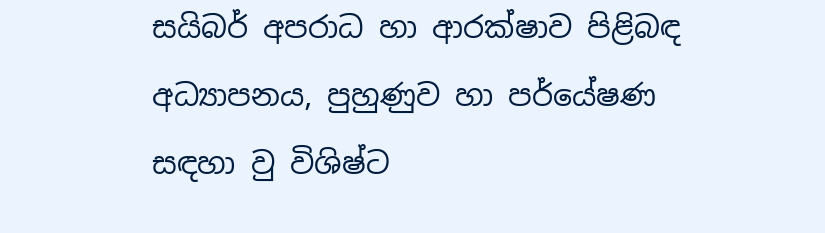සයිබර් අපරාධ හා ආරක්ෂාව පිළිබඳ අධ්‍යාපනය, පුහුණුව හා පර්යේෂණ සඳහා වු විශිෂ්ට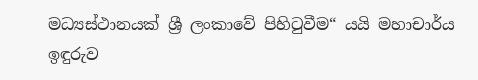මධ්‍යස්ථානයක් ශ්‍රී ලංකාවේ පිහිටුවීම“ යයි මහාචාර්ය ඉඳුරුව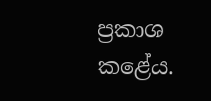ප්‍රකාශ කළේය.